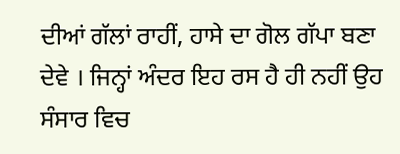ਦੀਆਂ ਗੱਲਾਂ ਰਾਹੀਂ, ਹਾਸੇ ਦਾ ਗੋਲ ਗੱਪਾ ਬਣਾ ਦੇਵੇ । ਜਿਨ੍ਹਾਂ ਅੰਦਰ ਇਹ ਰਸ ਹੈ ਹੀ ਨਹੀਂ ਉਹ ਸੰਸਾਰ ਵਿਚ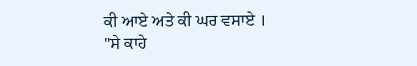ਕੀ ਆਏ ਅਤੇ ਕੀ ਘਰ ਵਸਾਏ । "ਸੇ ਕਾਹੇ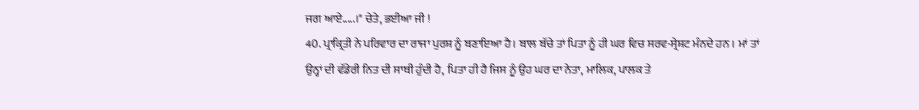ਜਗ ਆਏ.....।" ਚੇਤੇ, ਭਈਆ ਜੀ !
40. ਪ੍ਰਾਕ੍ਰਿਤੀ ਨੇ ਪਰਿਵਾਰ ਦਾ ਰਾਜਾ ਪੁਰਸ਼ ਨੂੰ ਬਣਾਇਆ ਹੈ। ਬਾਲ ਬੱਚੇ ਤਾਂ ਪਿਤਾ ਨੂੰ ਹੀ ਘਰ ਵਿਚ ਸਰਵ-ਸ੍ਰੇਸ਼ਟ ਮੰਨਦੇ ਹਨ । ਮਾਂ ਤਾਂ ਉਨ੍ਹਾਂ ਦੀ ਵੱਡੇਰੀ ਨਿਤ ਦੀ ਸਾਥੀ ਹੁੰਦੀ ਹੈ, ਪਿਤਾ ਹੀ ਹੈ ਜਿਸ ਨੂੰ ਉਹ ਘਰ ਦਾ ਨੇਤਾ, ਮਾਲਿਕ, ਪਾਲਕ ਤੇ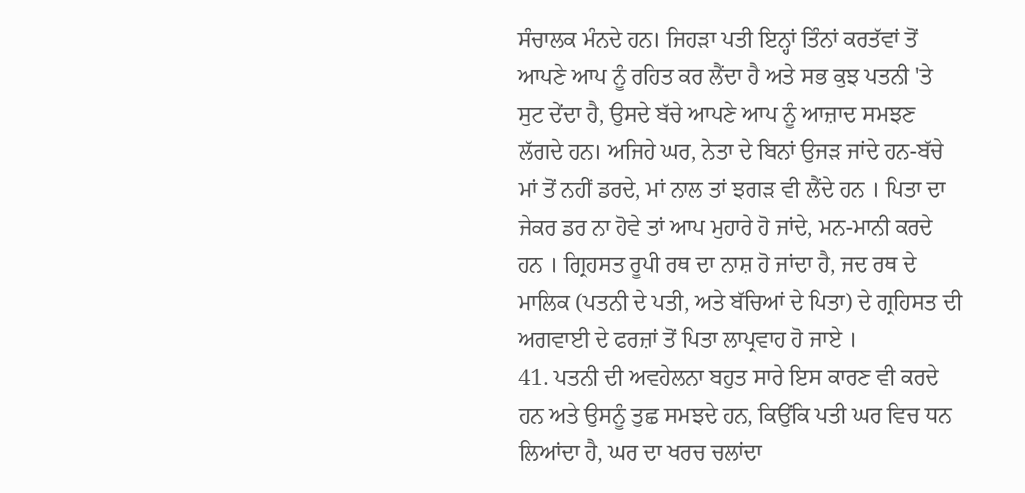ਸੰਚਾਲਕ ਮੰਨਦੇ ਹਨ। ਜਿਹੜਾ ਪਤੀ ਇਨ੍ਹਾਂ ਤਿੰਨਾਂ ਕਰਤੱਵਾਂ ਤੋਂ ਆਪਣੇ ਆਪ ਨੂੰ ਰਹਿਤ ਕਰ ਲੈਂਦਾ ਹੈ ਅਤੇ ਸਭ ਕੁਝ ਪਤਨੀ 'ਤੇ ਸੁਟ ਦੇਂਦਾ ਹੈ, ਉਸਦੇ ਬੱਚੇ ਆਪਣੇ ਆਪ ਨੂੰ ਆਜ਼ਾਦ ਸਮਝਣ ਲੱਗਦੇ ਹਨ। ਅਜਿਹੇ ਘਰ, ਨੇਤਾ ਦੇ ਬਿਨਾਂ ਉਜੜ ਜਾਂਦੇ ਹਨ-ਬੱਚੇ ਮਾਂ ਤੋਂ ਨਹੀਂ ਡਰਦੇ, ਮਾਂ ਨਾਲ ਤਾਂ ਝਗੜ ਵੀ ਲੈਂਦੇ ਹਨ । ਪਿਤਾ ਦਾ ਜੇਕਰ ਡਰ ਨਾ ਹੋਵੇ ਤਾਂ ਆਪ ਮੁਹਾਰੇ ਹੋ ਜਾਂਦੇ, ਮਨ-ਮਾਨੀ ਕਰਦੇ ਹਨ । ਗ੍ਰਿਹਸਤ ਰੂਪੀ ਰਥ ਦਾ ਨਾਸ਼ ਹੋ ਜਾਂਦਾ ਹੈ, ਜਦ ਰਥ ਦੇ ਮਾਲਿਕ (ਪਤਨੀ ਦੇ ਪਤੀ, ਅਤੇ ਬੱਚਿਆਂ ਦੇ ਪਿਤਾ) ਦੇ ਗ੍ਰਹਿਸਤ ਦੀ ਅਗਵਾਈ ਦੇ ਫਰਜ਼ਾਂ ਤੋਂ ਪਿਤਾ ਲਾਪ੍ਰਵਾਹ ਹੋ ਜਾਏ ।
41. ਪਤਨੀ ਦੀ ਅਵਹੇਲਨਾ ਬਹੁਤ ਸਾਰੇ ਇਸ ਕਾਰਣ ਵੀ ਕਰਦੇ ਹਨ ਅਤੇ ਉਸਨੂੰ ਤੁਛ ਸਮਝਦੇ ਹਨ, ਕਿਉਂਕਿ ਪਤੀ ਘਰ ਵਿਚ ਧਨ ਲਿਆਂਦਾ ਹੈ, ਘਰ ਦਾ ਖਰਚ ਚਲਾਂਦਾ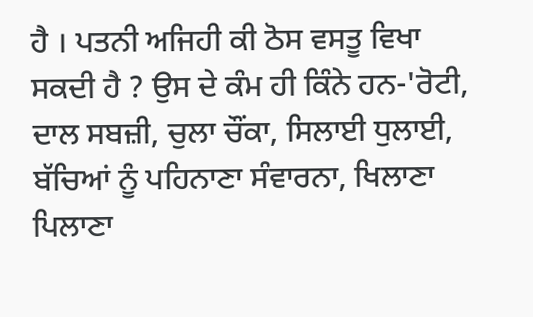ਹੈ । ਪਤਨੀ ਅਜਿਹੀ ਕੀ ਠੋਸ ਵਸਤੂ ਵਿਖਾ ਸਕਦੀ ਹੈ ? ਉਸ ਦੇ ਕੰਮ ਹੀ ਕਿੰਨੇ ਹਨ-'ਰੋਟੀ, ਦਾਲ ਸਬਜ਼ੀ, ਚੁਲਾ ਚੌਂਕਾ, ਸਿਲਾਈ ਧੁਲਾਈ, ਬੱਚਿਆਂ ਨੂੰ ਪਹਿਨਾਣਾ ਸੰਵਾਰਨਾ, ਖਿਲਾਣਾ ਪਿਲਾਣਾ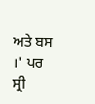ਅਤੇ ਬਸ ।' ਪਰ ਸ੍ਰੀ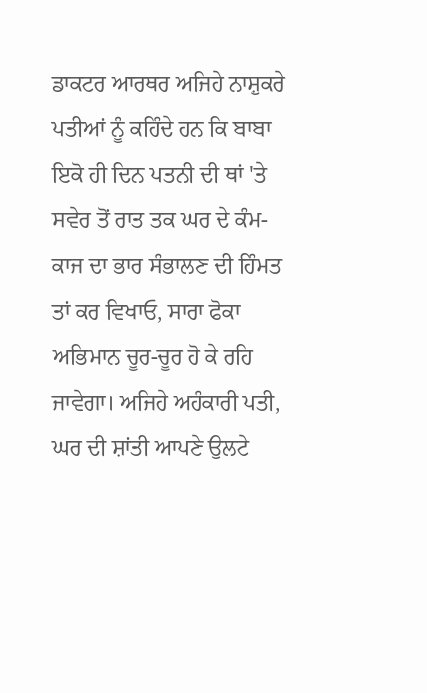ਡਾਕਟਰ ਆਰਥਰ ਅਜਿਹੇ ਨਾਸ਼ੁਕਰੇ ਪਤੀਆਂ ਨੂੰ ਕਹਿੰਦੇ ਹਨ ਕਿ ਬਾਬਾ ਇਕੋ ਹੀ ਦਿਨ ਪਤਨੀ ਦੀ ਥਾਂ 'ਤੇ ਸਵੇਰ ਤੋਂ ਰਾਤ ਤਕ ਘਰ ਦੇ ਕੰਮ-ਕਾਜ ਦਾ ਭਾਰ ਸੰਭਾਲਣ ਦੀ ਹਿੰਮਤ ਤਾਂ ਕਰ ਵਿਖਾਓ, ਸਾਰਾ ਫੋਕਾ ਅਭਿਮਾਨ ਚੂਰ-ਚੂਰ ਹੋ ਕੇ ਰਹਿ ਜਾਵੇਗਾ। ਅਜਿਹੇ ਅਹੰਕਾਰੀ ਪਤੀ, ਘਰ ਦੀ ਸ਼ਾਂਤੀ ਆਪਣੇ ਉਲਟੇ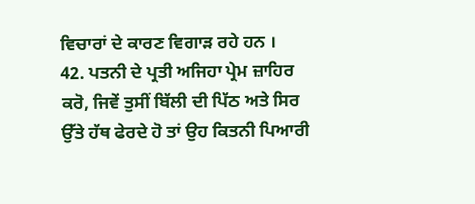ਵਿਚਾਰਾਂ ਦੇ ਕਾਰਣ ਵਿਗਾੜ ਰਹੇ ਹਨ ।
42. ਪਤਨੀ ਦੇ ਪ੍ਰਤੀ ਅਜਿਹਾ ਪ੍ਰੇਮ ਜ਼ਾਹਿਰ ਕਰੋ, ਜਿਵੇਂ ਤੁਸੀਂ ਬਿੱਲੀ ਦੀ ਪਿੱਠ ਅਤੇ ਸਿਰ ਉੱਤੇ ਹੱਥ ਫੇਰਦੇ ਹੋ ਤਾਂ ਉਹ ਕਿਤਨੀ ਪਿਆਰੀ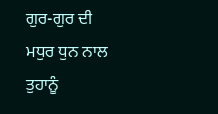ਗੁਰ-ਗੁਰ ਦੀ ਮਧੁਰ ਧੁਨ ਨਾਲ ਤੁਹਾਨੂੰ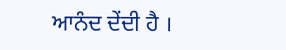ਆਨੰਦ ਦੇਂਦੀ ਹੈ ।